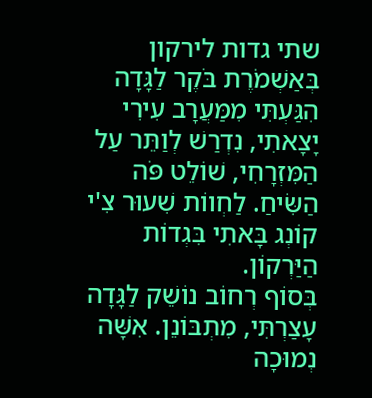שתי גדות לירקון בְּאַשְׁמֹרֶת בֹּקֶר לַגָּדָה הִגַּעְתִּי מִמַּעֲרָב עִירִי יָצָאתִי, נִדְרַשׁ לְוַתֵּר עַל הַמִּזְרָחִי, שׁוֹלֵט פֹּה הַשִּׂיחַ. לַחְווֹת שִׁעוּר צִ'י קוֹנְג בָּאתִי בִּגְדוֹת הַיַּרְקוֹן.
בְּסוֹף רְחוֹב נוֹשֵׁק לַגָּדָה עָצַרְתִּי, מִתְבּוֹנֵן. אִשָּׁה נְמוּכָה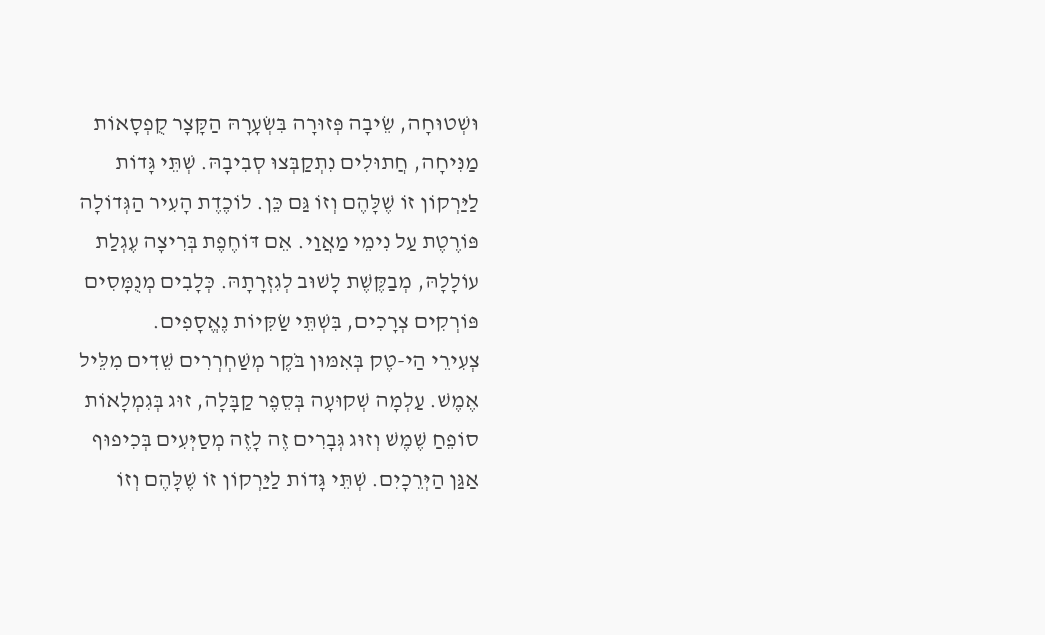וּשְׁטוּחָה, שֵׂיבָה פְּזוּרָה בִּשְׂעָרָהּ הַקָּצָר קֻפְסָאוֹת מַנִּיחָה, חֲתוּלִים נִתְקַבְּצוּ סְבִיבָהּ. שְׁתֵּי גָּדוֹת לַיַּרְקוֹן זוֹ שֶׁלָּהֶם וְזוֹ גַּם כֵּן. לוֹכֶדֶת הָעִיר הַגְּדוֹלָה פּוֹרֶטֶת עַל נִימֵי מַאֲוַי. אֵם דּוֹחֶפֶת בְּרִיצָה עֶגְלַת עוֹלָלָהּ, מְבַקֶּשֶׁת לָשׁוּב לְגִזְרָתָהּ. כְּלָבִים מְנֻמָּסִים פּוֹרְקִים צְרָכִים, בִּשְׁתֵּי שַׂקִּיוֹת נֶאֱסָפִים.
צְעִירֵי הַי-טֶק בְּאִמּוּן בֹּקֶר מְשַׁחְרְרִים שֵׁדִים מִלֵּיל אֶמֶשׁ. עַלְמָה שְׁקוּעָה בְּסֵפֶר קַבָּלָה, זוּג בְּגִמְלָאוֹת סוֹפֵחַ שֶׁמֶשׁ וְזוּג גְּבָרִים זֶה לָזֶה מְסַיְּעִים בְּכִיפוּף אַגַּן הַיְּרֵכָיִם. שְׁתֵּי גָּדוֹת לַיַּרְקוֹן זוֹ שֶׁלָּהֶם וְזוֹ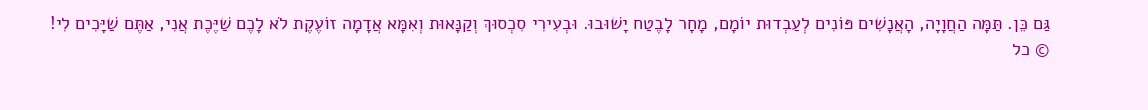גַּם כֵּן. תַּמָּה הַחֲוָיָה, הָאֲנָשִׁים פּוֹנִים לְעַבְדוּת יוֹמָם, מָחָר לָבֶטַח יָשׁוּבוּ. וּבְעִירִי סִכְסוּךְ וְקַנָּאוּת וְאִמָּא אֲדָמָה זוֹעֶקֶת לֹא לָכֶם שַׁיֶּכֶת אֲנִי, אַתֶּם שַׁיָּכִים לִי!
© כל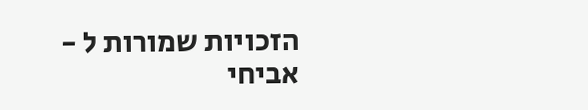הזכויות שמורות ל - אביחי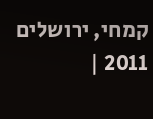קמחי, ירושלים 2011 |